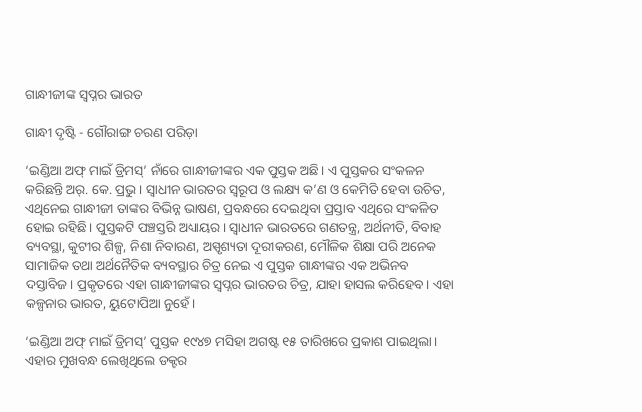ଗାନ୍ଧୀଜୀଙ୍କ ସ୍ୱପ୍ନର ଭାରତ

ଗାନ୍ଧୀ ଦୃଷ୍ଟି - ଗୌରାଙ୍ଗ ଚରଣ ପରିଡ଼ା

‘ଇଣ୍ଡିଆ ଅଫ୍ ମାଇଁ ଡ୍ରିମସ୍’ ନାଁରେ ଗାନ୍ଧୀଜୀଙ୍କର ଏକ ପୁସ୍ତକ ଅଛି। ଏ ପୁସ୍ତକର ସଂକଳନ କରିଛନ୍ତି ଅର୍‌. କେ. ପ୍ରଭୁ। ସ୍ୱାଧୀନ ଭାରତର ସ୍ୱରୂପ ଓ ଲକ୍ଷ୍ୟ କ’ଣ ଓ କେମିତି ହେବା ଉଚିତ, ଏଥିନେଇ ଗାନ୍ଧୀଜୀ ତାଙ୍କର ବିଭିନ୍ନ ଭାଷଣ, ପ୍ରବନ୍ଧରେ ଦେଇଥିବା ପ୍ରସ୍ତାବ ଏଥିରେ ସଂକଳିତ ହୋଇ ରହିଛି। ପୁସ୍ତକଟି ପଞ୍ଚସ୍ତରି ଅଧ୍ୟାୟର। ସ୍ୱାଧୀନ ଭାରତରେ ଗଣତନ୍ତ୍ର, ଅର୍ଥନୀତି, ବିବାହ ବ୍ୟବସ୍ଥା, କୁଟୀର ଶିଳ୍ପ, ନିଶା ନିବାରଣ, ଅସ୍ପୃଶ୍ୟତା ଦୂରୀକରଣ, ମୌଳିକ ଶିକ୍ଷା ପରି ଅନେକ ସାମାଜିକ ତଥା ଅର୍ଥନୈତିକ ବ୍ୟବସ୍ଥାର ଚିତ୍ର ନେଇ ଏ ପୁସ୍ତକ ଗାନ୍ଧୀଙ୍କର ଏକ ଅଭିନବ ଦସ୍ତାବିଜ। ପ୍ରକୃତରେ ଏହା ଗାନ୍ଧୀଜୀଙ୍କର ସ୍ବପ୍ନର ଭାରତର ଚିତ୍ର, ଯାହା ହାସଲ କରିହେବ। ଏହା କଳ୍ପନାର ଭାରତ, ୟୁଟୋପିଆ ନୁହେଁ।

‘ଇଣ୍ଡିଆ ଅଫ୍ ମାଇଁ ଡ୍ରିମସ୍’ ପୁସ୍ତକ ୧୯୪୭ ମସିହା ଅଗଷ୍ଟ ୧୫ ତାରିଖରେ ପ୍ରକାଶ ପାଇଥିଲା। ଏହାର ମୁଖବନ୍ଧ ଲେଖିଥିଲେ ଡକ୍ଟର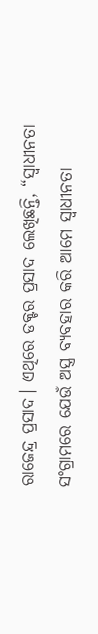ରାଜେନ୍ଦ୍ର ପ୍ରସାଦ। ଏଥିରେ ଡକ୍ଟର ପ୍ରସାଦ ଲେଖିଛନ୍ତି, “ସ୍ୱାଧୀନତା ସଂଗ୍ରାମରେ ଯେଉଁ ଅସ୍ତ୍ର ବ୍ୟବହାର କରି ଆମେ ସ୍ୱାଧୀନତା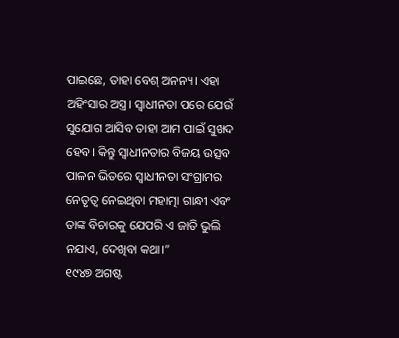ପାଇଛେ, ତାହା ବେଶ୍ ଅନନ୍ୟ। ଏହା ଅହିଂସାର ଅସ୍ତ୍ର। ସ୍ୱାଧୀନତା ପରେ ଯେଉଁ ସୁଯୋଗ ଆସିବ ତାହା ଆମ ପାଇଁ ସୁଖଦ ହେବ। କିନ୍ତୁ ସ୍ୱାଧୀନତାର ବିଜୟ ଉତ୍ସବ ପାଳନ ଭିତରେ ସ୍ୱାଧୀନତା ସଂଗ୍ରାମର ନେତୃତ୍ୱ ନେଇଥିବା ମହାତ୍ମା ଗାନ୍ଧୀ ଏବଂ ତାଙ୍କ ବିଚାରକୁ ଯେପରି ଏ ଜାତି ଭୁଲି ନଯାଏ, ଦେଖିବା କଥା।”
୧୯୪୭ ଅଗଷ୍ଟ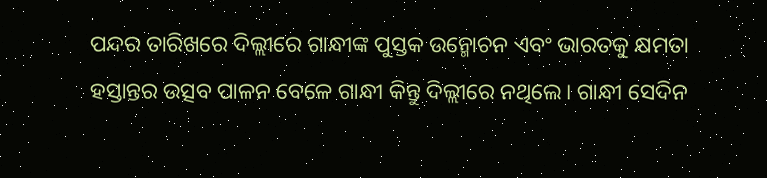ପନ୍ଦର ତାରିଖରେ ଦିଲ୍ଲୀରେ ଗାନ୍ଧୀଙ୍କ ପୁସ୍ତକ ଉନ୍ମୋଚନ ଏବଂ ଭାରତକୁ କ୍ଷମତା ହସ୍ତାନ୍ତର ଉତ୍ସବ ପାଳନ ବେଳେ ଗାନ୍ଧୀ କିନ୍ତୁ ଦିଲ୍ଲୀରେ ନଥିଲେ। ଗାନ୍ଧୀ ସେଦିନ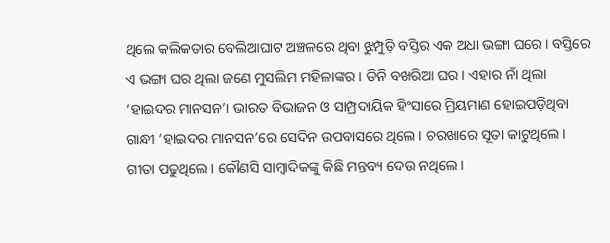ଥିଲେ କଲିକତାର ବେଲିଆଘାଟ ଅଞ୍ଚଳରେ ଥିବା ଝୁମ୍ପୁଡ଼ି ବସ୍ତିର ଏକ ଅଧା ଭଙ୍ଗା ଘରେ। ବସ୍ତିରେ ଏ ଭଙ୍ଗା ଘର ଥିଲା ଜଣେ ମୁସଲିମ ମହିଳାଙ୍କର। ତିନି ବଖରିଆ ଘର। ଏହାର ନାଁ ଥିଲା ‘ହାଇଦର ମାନସନ’। ଭାରତ ବିଭାଜନ ଓ ସାମ୍ପ୍ରଦାୟିକ ହିଂସାରେ ମ୍ରିୟମାଣ ହୋଇପଡ଼ିଥିବା ଗାନ୍ଧୀ ‘ହାଇଦର ମାନସନ’ରେ ସେଦିନ ଉପବାସରେ ଥିଲେ। ଚରଖାରେ ସୂତା କାଟୁଥିଲେ। ଗୀତା ପଢୁଥିଲେ। କୌଣସି ସାମ୍ବାଦିକଙ୍କୁ କିଛି ମନ୍ତବ୍ୟ ଦେଉ ନଥିଲେ।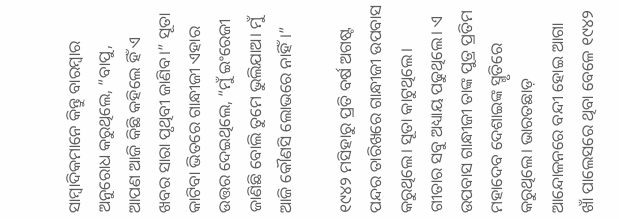ସାମ୍ବାଦିକମାନେ କିନ୍ତୁ ବାରମ୍ବାର ଅନୁରୋଧ କରୁଥିଲେ, “ବାପୁ, ଆପଣ ଆଜି କିଛି କହିଲେ ହିଁ ଏ ଖବର ସାରା ପୃଥିବୀ ଜାଣିବ।” ସୂତା କାଟିବା ଭିତରେ ଗାନ୍ଧୀଜୀ ଏହାର ଉତ୍ତର ଦେଇଥିଲେ, “ମୁଁ ଇଂରେଜୀ ଜାଣିଛି ବୋଲି ତୁମେ ଭୁଲିଯାଅ। ମୁଁ ଆଜି କୌଣସି ଲୋଭରେ ନାହିଁ।”

୧୯୪୨ ମସିହାରୁ ପ୍ରତି ବର୍ଷ ଅଗଷ୍ଟ ପନ୍ଦର ତାରିଖରେ ଗାନ୍ଧୀଜୀ ଉପବାସ କରୁଥିଲେ। ସୂତା କାଟୁଥିଲେ। ଗୀତାର ସବୁ ଅଧ୍ୟାୟ ପଢୁଥିଲେ। ଏ ଉପବାସ ଗାନ୍ଧୀଜୀ ତାଙ୍କ ପୁତ୍ର ପ୍ରତିମ ମହାଦେବ ଦେଶାଇଙ୍କ ସ୍ମୃତିରେ କରୁଥିଲେ। ଭାରତଛାଡ଼ ଆନ୍ଦୋଳନରେ ବନ୍ଦୀ ହୋଇ ଆଗା ଖାଁ ପାଲେସରେ ଥିବା ବେଳେ ୧୯୪୨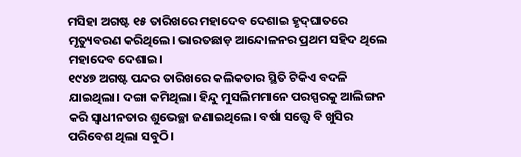ମସିହା ଅଗଷ୍ଟ ୧୫ ତାରିଖରେ ମହାଦେବ ଦେଶାଇ ହୃଦ୍‌ଘାତରେ ମୃତ୍ୟୁବରଣ କରିଥିଲେ। ଭାରତଛାଡ଼ ଆନ୍ଦୋଳନର ପ୍ରଥମ ସହିଦ ଥିଲେ ମହାଦେବ ଦେଶାଇ।
୧୯୪୭ ଅଗଷ୍ଟ ପନ୍ଦର ତାରିଖରେ କଲିକତାର ସ୍ଥିତି ଟିକିଏ ବଦଳି ଯାଇଥିଲା। ଦଙ୍ଗା କମିଥିଲା। ହିନ୍ଦୁ ମୁସଲିମମାନେ ପରସ୍ପରକୁ ଆଲିଙ୍ଗନ କରି ସ୍ୱାଧୀନତାର ଶୁଭେଚ୍ଛା ଜଣାଇଥିଲେ। ବର୍ଷା ସତ୍ତ୍ବେ ବି ଖୁସିର ପରିବେଶ ଥିଲା ସବୁଠି।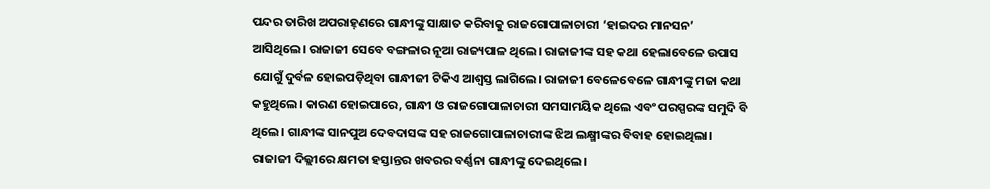ପନ୍ଦର ତାରିଖ ଅପରାହ୍‌ଣରେ ଗାନ୍ଧୀଙ୍କୁ ସାକ୍ଷାତ କରିବାକୁ ରାଜଗୋପାଳାଚାରୀ ‘ହାଇଦର ମାନସନ’ ଆସିଥିଲେ। ରାଜାଜୀ ସେବେ ବଙ୍ଗଳାର ନୂଆ ରାଜ୍ୟପାଳ ଥିଲେ। ରାଜାଜୀଙ୍କ ସହ କଥା ହେଲାବେଳେ ଉପାସ ଯୋଗୁଁ ଦୁର୍ବଳ ହୋଇପଡ଼ିଥିବା ଗାନ୍ଧୀଜୀ ଟିକିଏ ଆଶ୍ୱସ୍ତ ଲାଗିଲେ। ରାଜାଜୀ ବେଳେବେଳେ ଗାନ୍ଧୀଙ୍କୁ ମଜା କଥା କହୁଥିଲେ। କାରଣ ହୋଇପାରେ, ଗାନ୍ଧୀ ଓ ରାଜଗୋପାଳାଚାରୀ ସମସାମୟିକ ଥିଲେ ଏବଂ ପରସ୍ପରଙ୍କ ସମୁଦି ବି ଥିଲେ। ଗାନ୍ଧୀଙ୍କ ସାନପୁଅ ଦେବଦାସଙ୍କ ସହ ରାଜଗୋପାଳାଚାରୀଙ୍କ ଝିଅ ଲକ୍ଷ୍ମୀଙ୍କର ବିବାହ ହୋଇଥିଲା। ରାଜାଜୀ ଦିଲ୍ଲୀରେ କ୍ଷମତା ହସ୍ତାନ୍ତର ଖବରର ବର୍ଣ୍ଣନା ଗାନ୍ଧୀଙ୍କୁ ଦେଇଥିଲେ।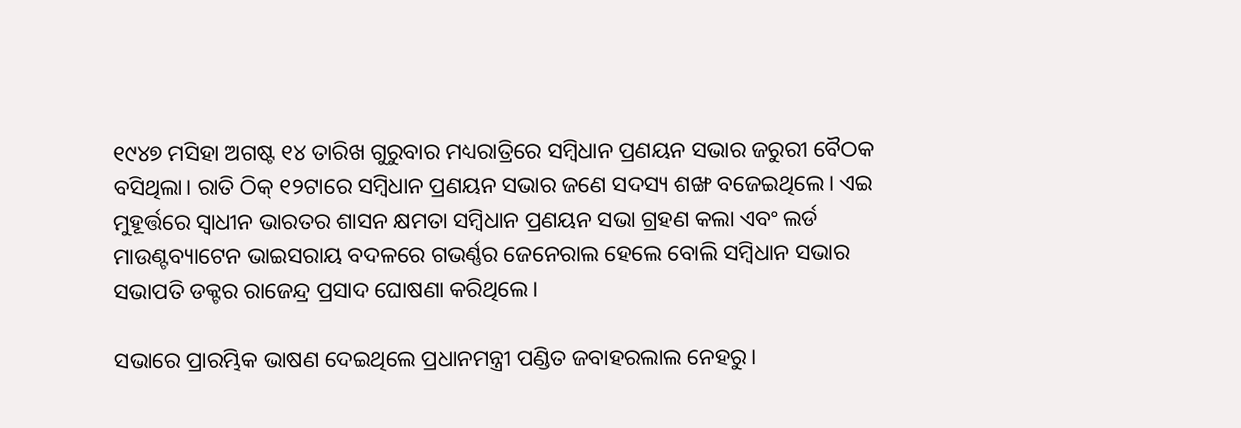୧୯୪୭ ମସିହା ଅଗଷ୍ଟ ୧୪ ତାରିଖ ଗୁରୁବାର ମଧ୍ୟରାତ୍ରିରେ ସମ୍ବିଧାନ ପ୍ରଣୟନ ସଭାର ଜରୁରୀ ବୈଠକ ବସିଥିଲା। ରାତି ଠିକ୍ ୧୨ଟାରେ ସମ୍ବିଧାନ ପ୍ରଣୟନ ସଭାର ଜଣେ ସଦସ୍ୟ ଶଙ୍ଖ ବଜେଇଥିଲେ। ଏଇ ମୁହୂର୍ତ୍ତରେ ସ୍ୱାଧୀନ ଭାରତର ଶାସନ କ୍ଷମତା ସମ୍ବିଧାନ ପ୍ରଣୟନ ସଭା ଗ୍ରହଣ କଲା ଏବଂ ଲର୍ଡ ମାଉଣ୍ଟବ୍ୟାଟେନ ଭାଇସରାୟ ବଦଳରେ ଗଭର୍ଣ୍ଣର ଜେନେରାଲ ହେଲେ ବୋଲି ସମ୍ବିଧାନ ସଭାର ସଭାପତି ଡକ୍ଟର ରାଜେନ୍ଦ୍ର ପ୍ରସାଦ ଘୋଷଣା କରିଥିଲେ।

ସଭାରେ ପ୍ରାରମ୍ଭିକ ଭାଷଣ ଦେଇଥିଲେ ପ୍ରଧାନମନ୍ତ୍ରୀ ପଣ୍ଡିତ ଜବାହରଲାଲ ନେହରୁ।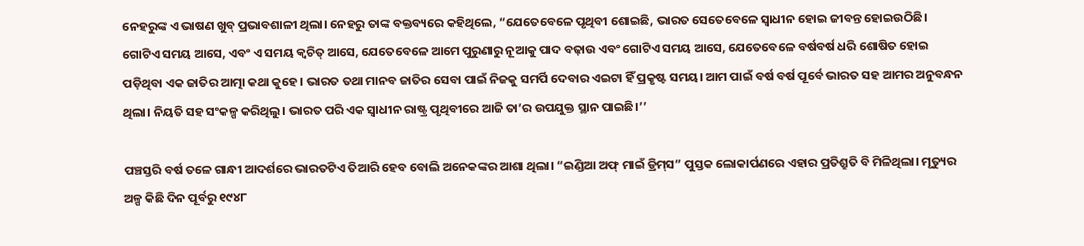ନେହରୁଙ୍କ ଏ ଭାଷଣ ଖୁବ୍‌ ପ୍ରଭାବଶାଳୀ ଥିଲା। ନେହରୁ ତାଙ୍କ ବକ୍ତବ୍ୟରେ କହିଥିଲେ, “ଯେତେବେଳେ ପୃଥିବୀ ଶୋଇଛି, ଭାରତ ସେତେବେଳେ ସ୍ୱାଧୀନ ହୋଇ ଜୀବନ୍ତ ହୋଇଉଠିଛି। ଗୋଟିଏ ସମୟ ଆସେ, ଏବଂ ଏ ସମୟ କ୍ବଚିତ୍ ଆସେ, ଯେତେବେଳେ ଆମେ ପୁରୁଣାରୁ ନୂଆକୁ ପାଦ ବଢ଼ାଉ ଏବଂ ଗୋଟିଏ ସମୟ ଆସେ, ଯେତେବେଳେ ବର୍ଷବର୍ଷ ଧରି ଶୋଷିତ ହୋଇ ପଡ଼ିଥିବା ଏକ ଜାତିର ଆତ୍ମା କଥା କୁହେ। ଭାରତ ତଥା ମାନବ ଜାତିର ସେବା ପାଇଁ ନିଜକୁ ସମର୍ପି ଦେବାର ଏଇଟା ହିଁ ପ୍ରକୃଷ୍ଟ ସମୟ। ଆମ ପାଇଁ ବର୍ଷ ବର୍ଷ ପୂର୍ବେ ଭାରତ ସହ ଆମର ଅନୁବନ୍ଧନ ଥିଲା। ନିୟତି ସହ ସଂକଳ୍ପ କରିଥିଲୁ। ଭାରତ ପରି ଏକ ସ୍ୱାଧୀନ ରାଷ୍ଟ୍ର ପୃଥିବୀରେ ଆଜି ତା’ର ଉପଯୁକ୍ତ ସ୍ଥାନ ପାଇଛି।’’

ପଞ୍ଚସ୍ତରି ବର୍ଷ ତଳେ ଗାନ୍ଧୀ ଆଦର୍ଶରେ ଭାରତଟିଏ ତିଆରି ହେବ ବୋଲି ଅନେକଙ୍କର ଆଶା ଥିଲା। “ଇଣ୍ଡିଆ ଅଫ୍ ମାଇଁ ଡ୍ରିମ୍‌ସ” ପୁସ୍ତକ ଲୋକାର୍ପଣରେ ଏହାର ପ୍ରତିଶ୍ରୁତି ବି ମିଳିଥିଲା। ମୃତ୍ୟୁର ଅଳ୍ପ କିଛି ଦିନ ପୂର୍ବରୁ ୧୯୪୮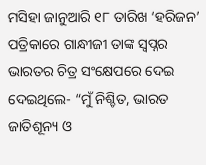ମସିହା ଜାନୁଆରି ୧୮ ତାରିଖ ‘ହରିଜନ’ ପତ୍ରିକାରେ ଗାନ୍ଧୀଜୀ ତାଙ୍କ ସ୍ୱପ୍ନର ଭାରତର ଚିତ୍ର ସଂକ୍ଷେପରେ ଦେଇ ଦେଇଥିଲେ- “ମୁଁ ନିଶ୍ଚିତ, ଭାରତ ଜାତିଶୂନ୍ୟ ଓ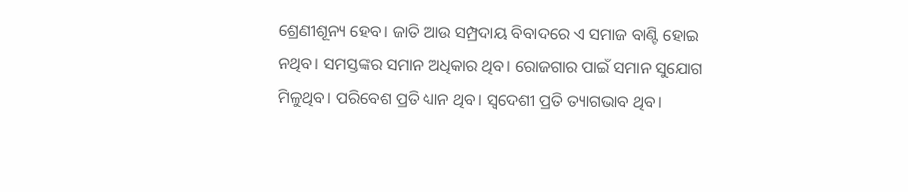ଶ୍ରେଣୀଶୂନ୍ୟ ହେବ। ଜାତି ଆଉ ସମ୍ପ୍ରଦାୟ ବିବାଦରେ ଏ ସମାଜ ବାଣ୍ଟି ହୋଇ ନଥିବ। ସମସ୍ତଙ୍କର ସମାନ ଅଧିକାର ଥିବ। ରୋଜଗାର ପାଇଁ ସମାନ ସୁଯୋଗ ମିଳୁଥିବ। ପରିବେଶ ପ୍ରତି ଧ୍ୟାନ ଥିବ। ସ୍ବଦେଶୀ ପ୍ରତି ତ୍ୟାଗଭାବ ଥିବ।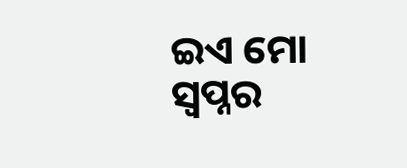ଇଏ ମୋ ସ୍ୱପ୍ନର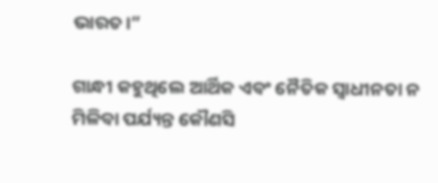ଭାରତ।”

ଗାନ୍ଧୀ କହୁଥିଲେ ଆର୍ଥିକ ଏବଂ ନୈତିକ ସ୍ୱାଧୀନତା ନ ମିଳିବା ପର୍ଯ୍ୟନ୍ତ କୌଣସି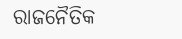ରାଜନୈତିକ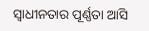ସ୍ୱାଧୀନତାର ପୂର୍ଣ୍ଣତା ଆସି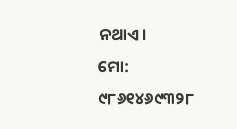ନଥାଏ।
ମୋ: ୯୮୬୧୪୬୯୩୨୮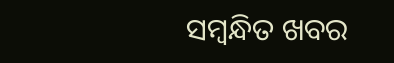ସମ୍ବନ୍ଧିତ ଖବର